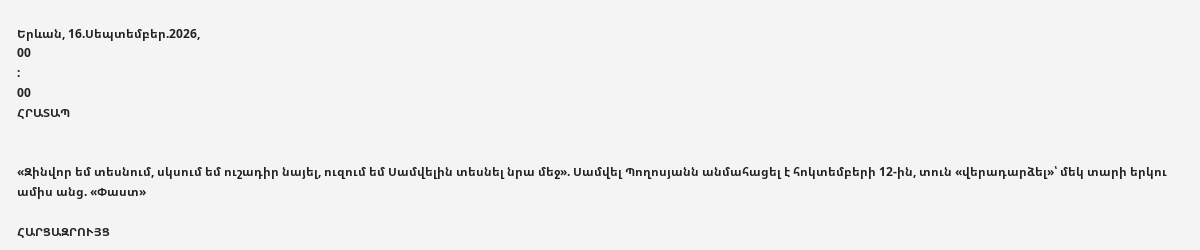Երևան, 16.Սեպտեմբեր.2026,
00
:
00
ՀՐԱՏԱՊ


«Զինվոր եմ տեսնում, սկսում եմ ուշադիր նայել, ուզում եմ Սամվելին տեսնել նրա մեջ». Սամվել Պողոսյանն անմահացել է հոկտեմբերի 12-ին, տուն «վերադարձել»՝ մեկ տարի երկու ամիս անց. «Փաստ»

ՀԱՐՑԱԶՐՈՒՅՑ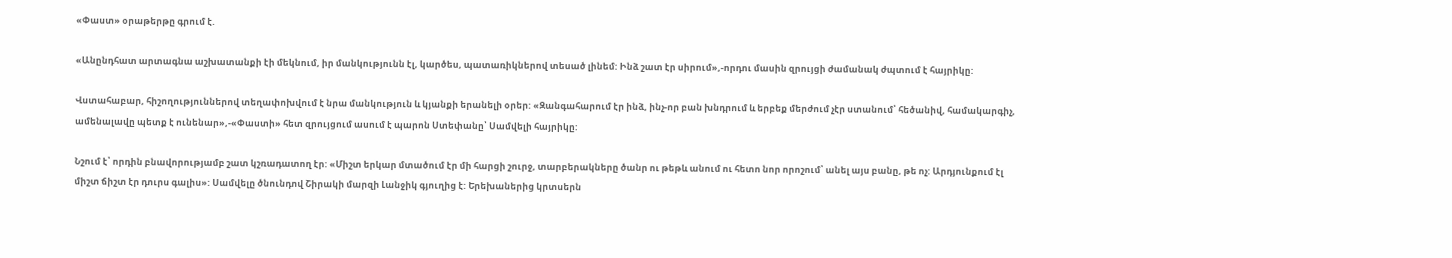«Փաստ» օրաթերթը գրում է.

«Անընդհատ արտագնա աշխատանքի էի մեկնում, իր մանկությունն էլ, կարծես, պատառիկներով տեսած լինեմ: Ինձ շատ էր սիրում»,-որդու մասին զրույցի ժամանակ ժպտում է հայրիկը:

Վստահաբար, հիշողություններով տեղափոխվում է նրա մանկություն և կյանքի երանելի օրեր: «Զանգահարում էր ինձ, ինչ-որ բան խնդրում և երբեք մերժում չէր ստանում՝ հեծանիվ, համակարգիչ, ամենալավը պետք է ունենար»,-«Փաստի» հետ զրույցում ասում է պարոն Ստեփանը՝ Սամվելի հայրիկը:

Նշում է՝ որդին բնավորությամբ շատ կշռադատող էր: «Միշտ երկար մտածում էր մի հարցի շուրջ, տարբերակները ծանր ու թեթև անում ու հետո նոր որոշում՝ անել այս բանը, թե ոչ: Արդյունքում էլ միշտ ճիշտ էր դուրս գալիս»: Սամվելը ծնունդով Շիրակի մարզի Լանջիկ գյուղից է: Երեխաներից կրտսերն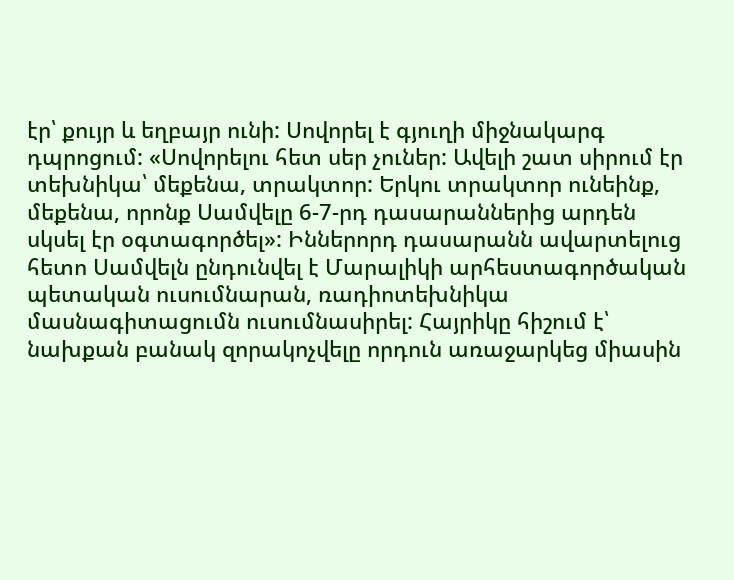էր՝ քույր և եղբայր ունի: Սովորել է գյուղի միջնակարգ դպրոցում: «Սովորելու հետ սեր չուներ: Ավելի շատ սիրում էր տեխնիկա՝ մեքենա, տրակտոր: Երկու տրակտոր ունեինք, մեքենա, որոնք Սամվելը 6-7-րդ դասարաններից արդեն սկսել էր օգտագործել»: Իններորդ դասարանն ավարտելուց հետո Սամվելն ընդունվել է Մարալիկի արհեստագործական պետական ուսումնարան, ռադիոտեխնիկա մասնագիտացումն ուսումնասիրել: Հայրիկը հիշում է՝ նախքան բանակ զորակոչվելը որդուն առաջարկեց միասին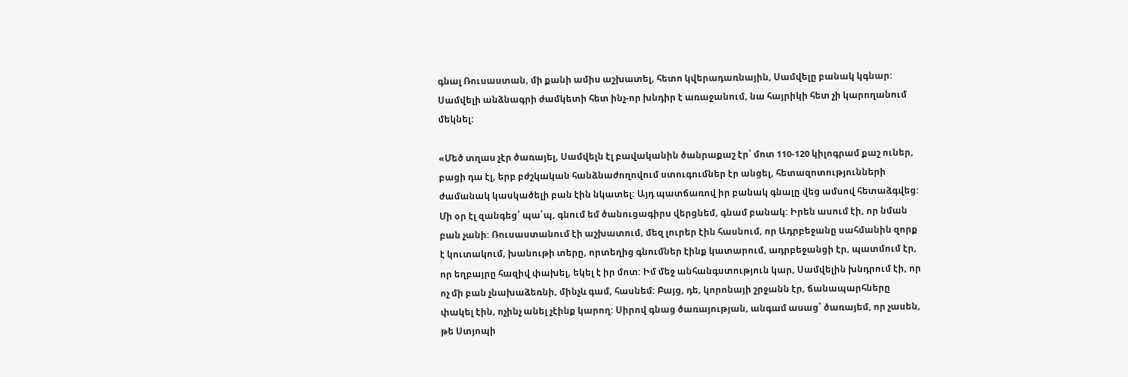գնալ Ռուսաստան, մի քանի ամիս աշխատել, հետո կվերադառնային, Սամվելը բանակ կգնար: Սամվելի անձնագրի ժամկետի հետ ինչ-որ խնդիր է առաջանում, նա հայրիկի հետ չի կարողանում մեկնել:

«Մեծ տղաս չէր ծառայել, Սամվելն էլ բավականին ծանրաքաշ էր՝ մոտ 110-120 կիլոգրամ քաշ ուներ, բացի դա էլ, երբ բժշկական հանձնաժողովում ստուգումներ էր անցել, հետազոտությունների ժամանակ կասկածելի բան էին նկատել: Այդ պատճառով իր բանակ գնալը վեց ամսով հետաձգվեց: Մի օր էլ զանգեց՝ պա՛պ, գնում եմ ծանուցագիրս վերցնեմ, գնամ բանակ: Իրեն ասում էի, որ նման բան չանի: Ռուսաստանում էի աշխատում, մեզ լուրեր էին հասնում, որ Ադրբեջանը սահմանին զորք է կուտակում, խանութի տերը, որտեղից գնումներ էինք կատարում, ադրբեջանցի էր, պատմում էր, որ եղբայրը հազիվ փախել, եկել է իր մոտ: Իմ մեջ անհանգստություն կար, Սամվելին խնդրում էի, որ ոչ մի բան չնախաձեռնի, մինչև գամ, հասնեմ: Բայց, դե, կորոնայի շրջանն էր, ճանապարհները փակել էին, ոչինչ անել չէինք կարող: Սիրով գնաց ծառայության, անգամ ասաց՝ ծառայեմ, որ չասեն, թե Ստյոպի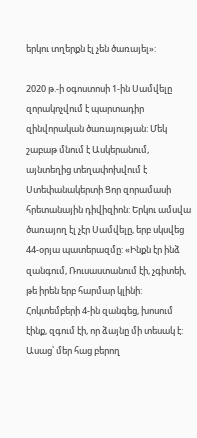երկու տղերքն էլ չեն ծառայել»:

2020 թ.-ի օգոստոսի 1-ին Սամվելը զորակոչվում է պարտադիր զինվորական ծառայության: Մեկ շաբաթ մնում է Ասկերանում, այնտեղից տեղափոխվում է Ստեփանակերտի Ցոր զորամասի հրետանային դիվիզիոն: Երկու ամսվա ծառայող էլ չէր Սամվելը, երբ սկսվեց 44-օրյա պատերազմը: «Ինքն էր ինձ զանգում, Ռուսաստանում էի, չգիտեի, թե իրեն երբ հարմար կլինի: Հոկտեմբերի 4-ին զանգեց, խոսում էինք, զգում էի, որ ձայնը մի տեսակ է: Ասաց՝ մեր հաց բերող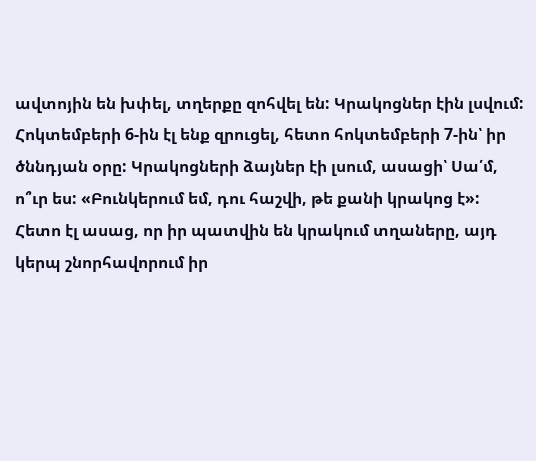ավտոյին են խփել, տղերքը զոհվել են: Կրակոցներ էին լսվում: Հոկտեմբերի 6-ին էլ ենք զրուցել, հետո հոկտեմբերի 7-ին՝ իր ծննդյան օրը: Կրակոցների ձայներ էի լսում, ասացի՝ Սա՛մ, ո՞ւր ես: «Բունկերում եմ, դու հաշվի, թե քանի կրակոց է»: Հետո էլ ասաց, որ իր պատվին են կրակում տղաները, այդ կերպ շնորհավորում իր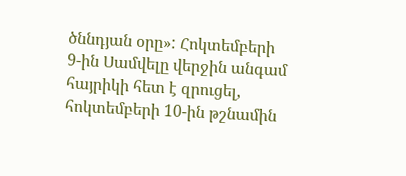ծննդյան օրը»: Հոկտեմբերի 9-ին Սամվելը վերջին անգամ հայրիկի հետ է զրուցել, հոկտեմբերի 10-ին թշնամին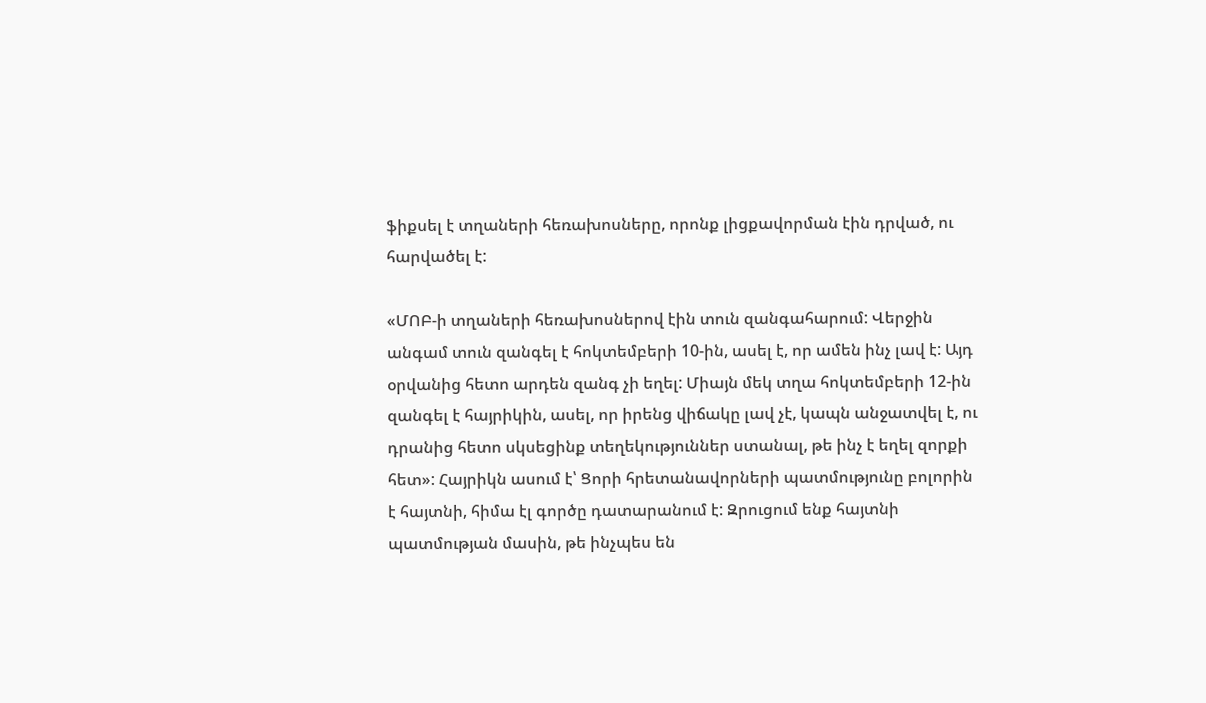ֆիքսել է տղաների հեռախոսները, որոնք լիցքավորման էին դրված, ու հարվածել է:

«ՄՈԲ-ի տղաների հեռախոսներով էին տուն զանգահարում: Վերջին անգամ տուն զանգել է հոկտեմբերի 10-ին, ասել է, որ ամեն ինչ լավ է: Այդ օրվանից հետո արդեն զանգ չի եղել: Միայն մեկ տղա հոկտեմբերի 12-ին զանգել է հայրիկին, ասել, որ իրենց վիճակը լավ չէ, կապն անջատվել է, ու դրանից հետո սկսեցինք տեղեկություններ ստանալ, թե ինչ է եղել զորքի հետ»: Հայրիկն ասում է՝ Ցորի հրետանավորների պատմությունը բոլորին է հայտնի, հիմա էլ գործը դատարանում է: Զրուցում ենք հայտնի պատմության մասին, թե ինչպես են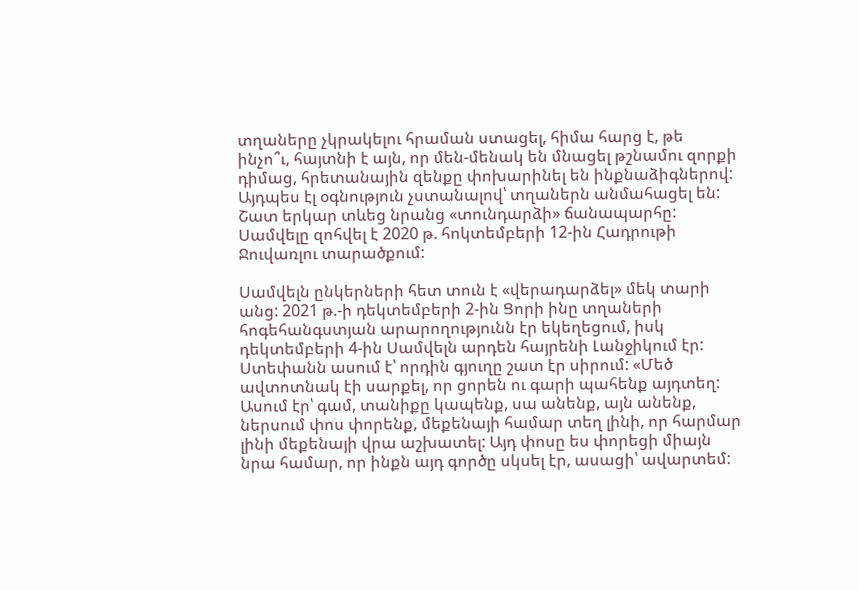տղաները չկրակելու հրաման ստացել, հիմա հարց է, թե ինչո՞ւ, հայտնի է այն, որ մեն-մենակ են մնացել թշնամու զորքի դիմաց, հրետանային զենքը փոխարինել են ինքնաձիգներով: Այդպես էլ օգնություն չստանալով՝ տղաներն անմահացել են: Շատ երկար տևեց նրանց «տունդարձի» ճանապարհը: Սամվելը զոհվել է 2020 թ. հոկտեմբերի 12-ին Հադրութի Ջուվառլու տարածքում:

Սամվելն ընկերների հետ տուն է «վերադարձել» մեկ տարի անց: 2021 թ.-ի դեկտեմբերի 2-ին Ցորի ինը տղաների հոգեհանգստյան արարողությունն էր եկեղեցում, իսկ դեկտեմբերի 4-ին Սամվելն արդեն հայրենի Լանջիկում էր: Ստեփանն ասում է՝ որդին գյուղը շատ էր սիրում: «Մեծ ավտոտնակ էի սարքել, որ ցորեն ու գարի պահենք այդտեղ: Ասում էր՝ գամ, տանիքը կապենք, սա անենք, այն անենք, ներսում փոս փորենք, մեքենայի համար տեղ լինի, որ հարմար լինի մեքենայի վրա աշխատել: Այդ փոսը ես փորեցի միայն նրա համար, որ ինքն այդ գործը սկսել էր, ասացի՝ ավարտեմ: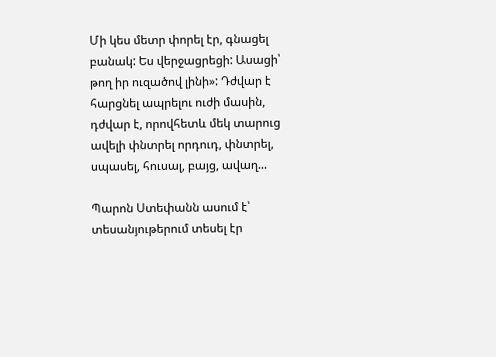Մի կես մետր փորել էր, գնացել բանակ: Ես վերջացրեցի: Ասացի՝ թող իր ուզածով լինի»: Դժվար է հարցնել ապրելու ուժի մասին, դժվար է, որովհետև մեկ տարուց ավելի փնտրել որդուդ, փնտրել, սպասել, հուսալ, բայց, ավաղ...

Պարոն Ստեփանն ասում է՝ տեսանյութերում տեսել էր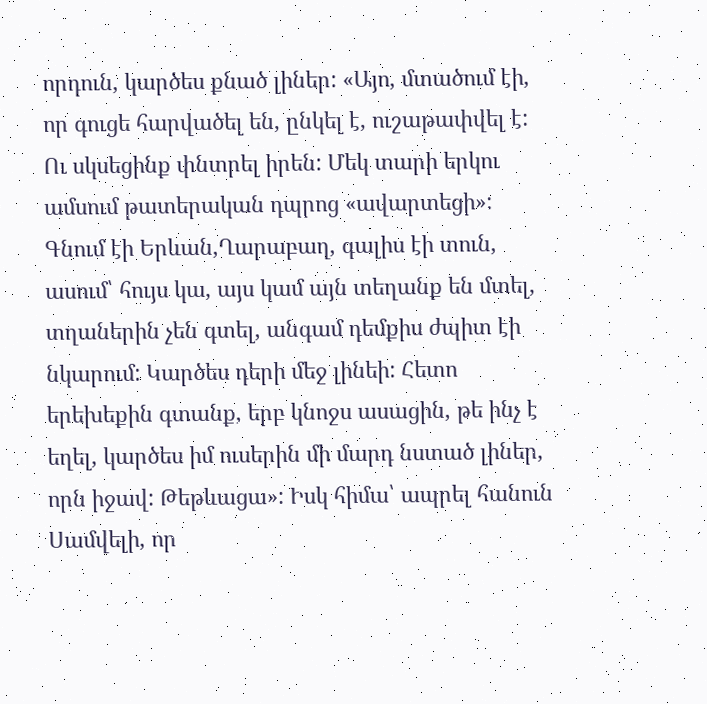որդուն, կարծես քնած լիներ: «Այո, մտածում էի, որ գուցե հարվածել են, ընկել է, ուշաթափվել է: Ու սկսեցինք փնտրել իրեն: Մեկ տարի երկու ամսում թատերական դպրոց «ավարտեցի»: Գնում էի Երևան,Ղարաբաղ, գալիս էի տուն, ասում՝ հույս կա, այս կամ այն տեղանք են մտել, տղաներին չեն գտել, անգամ դեմքիս ժպիտ էի նկարում: Կարծես դերի մեջ լինեի: Հետո երեխեքին գտանք, երբ կնոջս ասացին, թե ինչ է եղել, կարծես իմ ուսերին մի մարդ նստած լիներ, որն իջավ: Թեթևացա»: Իսկ հիմա՝ ապրել հանուն Սամվելի, որ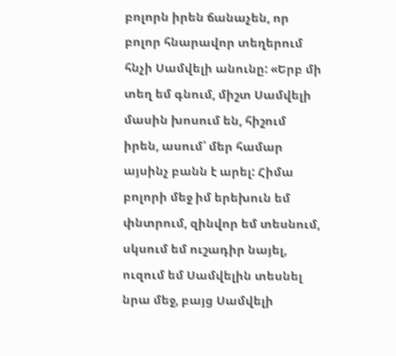բոլորն իրեն ճանաչեն, որ բոլոր հնարավոր տեղերում հնչի Սամվելի անունը: «Երբ մի տեղ եմ գնում, միշտ Սամվելի մասին խոսում են, հիշում իրեն, ասում՝ մեր համար այսինչ բանն է արել: Հիմա բոլորի մեջ իմ երեխուն եմ փնտրում, զինվոր եմ տեսնում, սկսում եմ ուշադիր նայել, ուզում եմ Սամվելին տեսնել նրա մեջ, բայց Սամվելի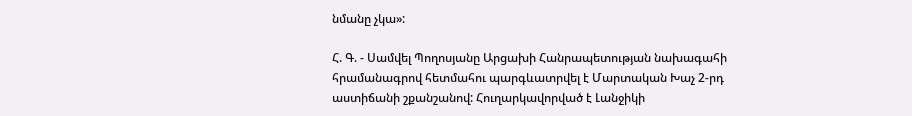նմանը չկա»:

Հ. Գ. - Սամվել Պողոսյանը Արցախի Հանրապետության նախագահի հրամանագրով հետմահու պարգևատրվել է Մարտական Խաչ 2-րդ աստիճանի շքանշանով: Հուղարկավորված է Լանջիկի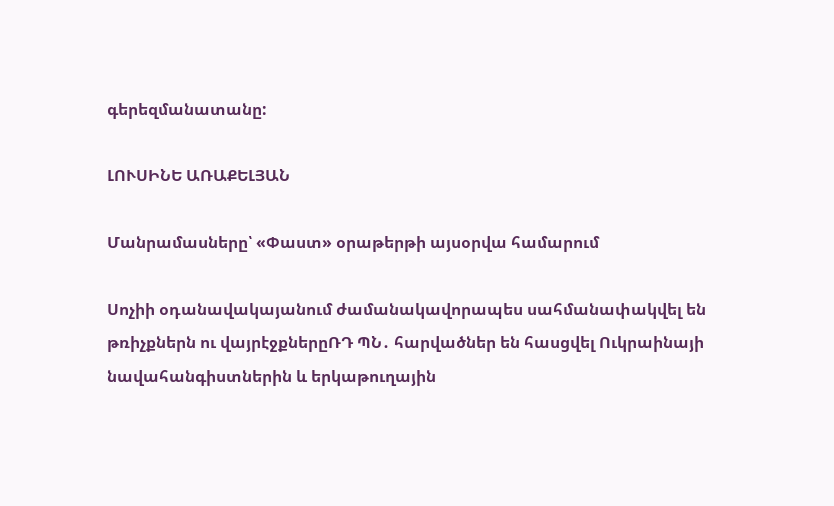գերեզմանատանը:

ԼՈՒՍԻՆԵ ԱՌԱՔԵԼՅԱՆ

Մանրամասները՝ «Փաստ» օրաթերթի այսօրվա համարում

Սոչիի օդանավակայանում ժամանակավորապես սահմանափակվել են թռիչքներն ու վայրէջքներըՌԴ ՊՆ․ հարվածներ են հասցվել Ուկրաինայի նավահանգիստներին և երկաթուղային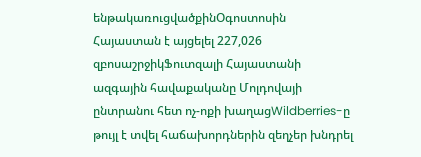ենթակառուցվածքինՕգոստոսին Հայաստան է այցելել 227,026 զբոսաշրջիկՖուտզալի Հայաստանի ազգային հավաքականը Մոլդովայի ընտրանու հետ ոչ-ոքի խաղացWildberries-ը թույլ է տվել հաճախորդներին զեղչեր խնդրել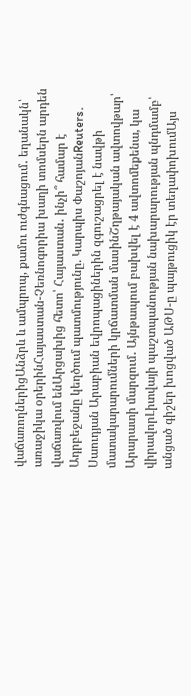վաճառողներիցԱնձրև և ամպրոպ, քամու ուժգնացում․ եղանակն՝ առաջիկա օրերինՀայաստան-Չեռնոգորիա խաղի տոմսերն արդեն վաճառվում ենԱրցախից հետո՝ Հայաստան․ ինչի՞ համար է Ադրբեջանը կեղծում պատմությունը. Կարպիս ՓաշոյանReuters․ Սաուդյան Արաբիան եվրոպացիներին զգուշացրել է նավթի մատակարարումների կրճատման մասինՇղթայական ավտովթար՝ Արարատի մարզում․ Այնթապում բախվել է 4 ավտոմեքենա, կա վիրավորԼիտվայի պաշտպանության նախարարության պնդմամբ՝ անցած գիշեր խոցված ԱԹՍ-ը պայթուցիկ էր տեղափոխումԱյս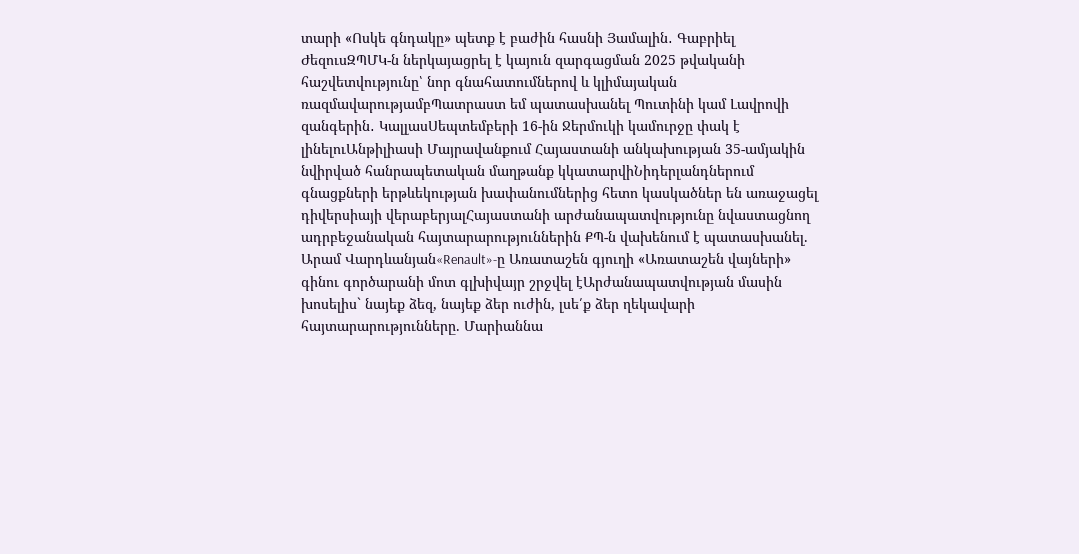տարի «Ոսկե գնդակը» պետք է բաժին հասնի Յամալին․ Գաբրիել ԺեզուսԶՊՄԿ-ն ներկայացրել է կայուն զարգացման 2025 թվականի հաշվետվությունը՝ նոր գնահատումներով և կլիմայական ռազմավարությամբՊատրաստ եմ պատասխանել Պուտինի կամ Լավրովի զանգերին․ ԿալլասՍեպտեմբերի 16-ին Ջերմուկի կամուրջը փակ է լինելուԱնթիլիասի Մայրավանքում Հայաստանի անկախության 35-ամյակին նվիրված հանրապետական մաղթանք կկատարվիՆիդերլանդներում գնացքների երթևեկության խափանումներից հետո կասկածներ են առաջացել դիվերսիայի վերաբերյալՀայաստանի արժանապատվությունը նվաստացնող ադրբեջանական հայտարարություններին ՔՊ-ն վախենում է պատասխանել. Արամ Վարդևանյան«Renault»-ը Առատաշեն գյուղի «Առատաշեն վայների» գինու գործարանի մոտ գլխիվայր շրջվել էԱրժանապատվության մասին խոսելիս` նայեք ձեզ, նայեք ձեր ուժին, լսե՛ք ձեր ղեկավարի հայտարարությունները. Մարիաննա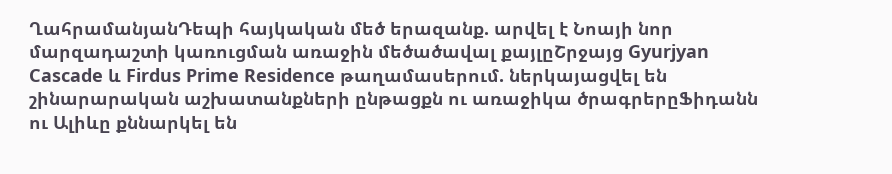ՂահրամանյանԴեպի հայկական մեծ երազանք. արվել է Նոայի նոր մարզադաշտի կառուցման առաջին մեծածավալ քայլըՇրջայց Gyurjyan Cascade և Firdus Prime Residence թաղամասերում. ներկայացվել են շինարարական աշխատանքների ընթացքն ու առաջիկա ծրագրերըՖիդանն ու Ալիևը քննարկել են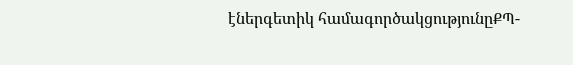էներգետիկ համագործակցությունըՔՊ-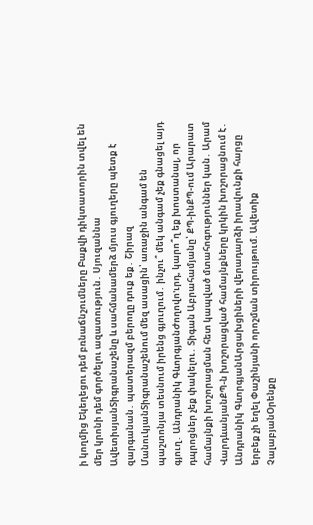ի կողմից Եկեղեցու դեմ բռնաճնշումները Բաքվի դիկտատորին տվել են մեր կրոնի դեմ գործելու ազատություն․ Սյուզաննա ԱվետիսյանՏիգրանաշենը և սահմանամերձ մյուս գյուղերը պետք է զարգանան․ պատերազմ բերողը դուք եք․ Շիրազ ՄանուկյանՏիգրանաշենում մեզ ասացին՝ առաջին անգամ են պաշտոնյա տեսնում իրենց գյուղում․ ինչու՞ մեկ անգամ չեք գնացել այդ գյուղ․ Անդրանիկ ԳևորգյանԺողովո'ւրդ, կարո՞ղ եք խոստանալ, որ դպրոցներ չեք փակելու․ Տիգան Աբրահամյանը՝ ՔՊ-ինՔՊ-ում Արարատ համայնքի խոշորացման հետ կապված մտահոգություններ կան․ Արամ ՎարդևանյանՔՊ-ն խոշորացված համայնքները կրկին խոշորացնում է․ Անդրանիկ ԳևորգյանԱրցախցիների վերադարձի իրավունքի հարցը երբեք չի եղել Փաշինյանի որոշման տիրույթում. Ավետիք ՉալաբյանՕրենքը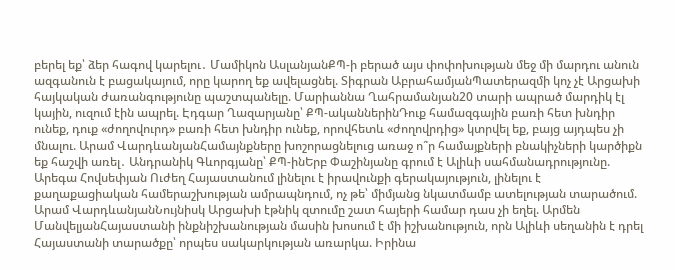բերել եք՝ ձեր հագով կարելու․ Մամիկոն ԱսլանյանՔՊ-ի բերած այս փոփոխության մեջ մի մարդու անուն ազգանուն է բացակայում, որը կարող եք ավելացնել. Տիգրան ԱբրահամյանՊատերազմի կոչ չէ Արցախի հայկական ժառանգությունը պաշտպանելը. Մարիաննա Ղահրամանյան20 տարի ապրած մարդիկ էլ կային, ուզում էին ապրել. Էդգար Ղազարյանը՝ ՔՊ-ականներինԴուք համազգային բառի հետ խնդիր ունեք, դուք «ժողովուրդ» բառի հետ խնդիր ունեք, որովհետև «ժողովրդից» կտրվել եք, բայց այդպես չի մնալու. Արամ ՎարդևանյանՀամայնքները խոշորացնելուց առաջ ո՞ր համայքների բնակիչների կարծիքն եք հաշվի առել․ Անդրանիկ Գևորգյանը՝ ՔՊ-ինԵրբ Փաշինյանը գրում է Ալիևի սահմանադրությունը. Արեգա Հովսեփյան Ուժեղ Հայաստանում լինելու է իրավունքի գերակայություն, լինելու է քաղաքացիական համերաշխության ամրապնդում, ոչ թե՝ միմյանց նկատմամբ ատելության տարածում. Արամ ՎարդևանյանՆույնիսկ Արցախի էթնիկ զտումը շատ հայերի համար դաս չի եղել. Արմեն ՄանվելյանՀայաստանի ինքնիշխանության մասին խոսում է մի իշխանություն, որն Ալիևի սեղանին է դրել Հայաստանի տարածքը՝ որպես սակարկության առարկա. Իրինա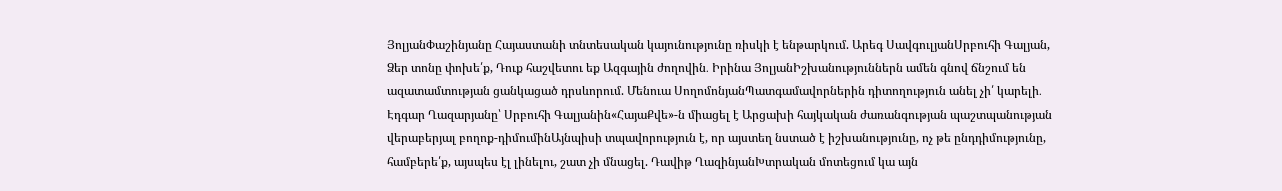ՅոլյանՓաշինյանը Հայաստանի տնտեսական կայունությունը ռիսկի է ենթարկում. Արեգ ՍավգուլյանՍրբուհի Գալյան, Ձեր տոնը փոխե՛ք, Դուք հաշվետու եք Ազգային ժողովին․ Իրինա ՅոլյանԻշխանություններն ամեն գնով ճնշում են ազատամտության ցանկացած դրսևորում. Մենուա ՍողոմոնյանՊատգամավորներին դիտողություն անել չի՛ կարելի․ Էդգար Ղազարյանը՝ Սրբուհի Գալյանին«ՀայաՔվե»-ն միացել է Արցախի հայկական ժառանգության պաշտպանության վերաբերյալ բողոք-դիմումինԱյնպիսի տպավորություն է, որ այստեղ նստած է իշխանությունը, ոչ թե ընդդիմությունը, համբերե՛ք, այսպես էլ լինելու, շատ չի մնացել. Դավիթ ՂազինյանԽտրական մոտեցում կա այն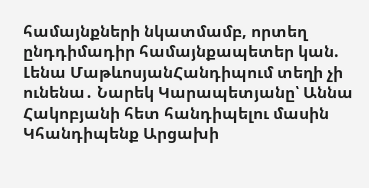համայնքների նկատմամբ, որտեղ ընդդիմադիր համայնքապետեր կան. Լենա ՄաթևոսյանՀանդիպում տեղի չի ունենա․ Նարեկ Կարապետյանը՝ Աննա Հակոբյանի հետ հանդիպելու մասին Կհանդիպենք Արցախի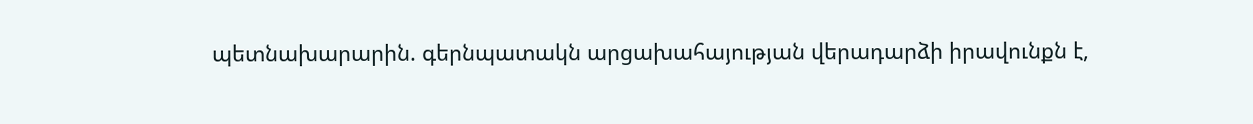պետնախարարին. գերնպատակն արցախահայության վերադարձի իրավունքն է,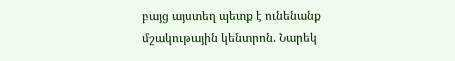բայց այստեղ պետք է ունենանք մշակութային կենտրոն. Նարեկ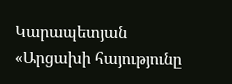Կարապետյան «Արցախի հայությունը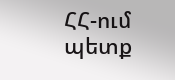ՀՀ-ում պետք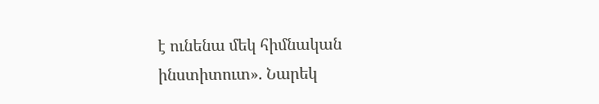է ունենա մեկ հիմնական ինստիտուտ». Նարեկ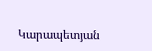Կարապետյան